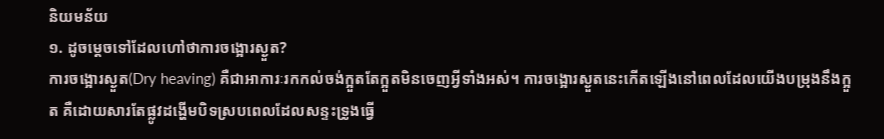និយមន័យ
១. ដូចម្ដេចទៅដែលហៅថាការចង្អោរស្ងួត?
ការចង្អោរស្ងួត(Dry heaving) គឺជាអាការៈរកកល់ចង់ក្អួតតែក្អួតមិនចេញអ្វីទាំងអស់។ ការចង្អោរស្ងួតនេះកើតឡើងនៅពេលដែលយើងបម្រុងនឹងក្អួត គឺដោយសារតែផ្លូវដង្ហើមបិទស្របពេលដែលសន្ទះទ្រូងធ្វើ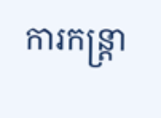ការកន្ត្រា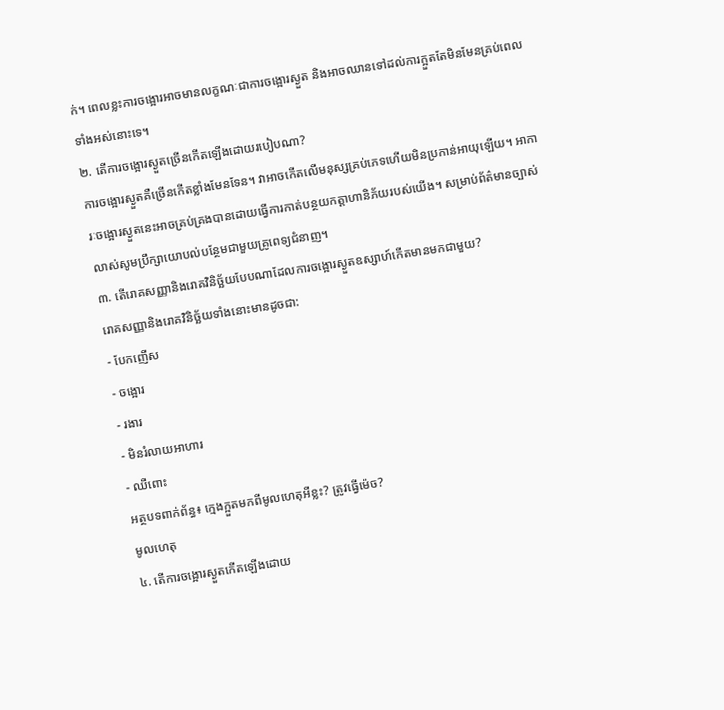ក់។ ពេលខ្លះការចង្អោរអាចមានលក្ខណៈជាការចង្អោរស្ងួត និងអាចឈានទៅដល់ការក្អួតតែមិនមែនគ្រប់ពេលទាំងអស់នោះទេ។
២. តើការចង្អោរស្ងួតច្រើនកើតឡើងដោយរបៀបណា?
ការចង្អោរស្ងួតគឺច្រើនកើតខ្លាំងមែនទែន។ វាអាចកើតលើមនុស្សគ្រប់ភេទហើយមិនប្រកាន់អាយុឡើយ។ អាការៈចង្អោរស្ងួតនេះអាចគ្រប់គ្រងបានដោយធ្វើការកាត់បន្ថយកត្តាហានិភ័យរបស់យើង។ សម្រាប់ព័ត៌មានច្បាស់លាស់សូមប្រឹក្សាយោបល់បន្ថែមជាមួយគ្រូពេទ្យជំនាញ។
៣. តើរោគសញ្ញានិងរោគវិនិច្ឆ័យបែបណាដែលការចង្អោរស្ងួតឧស្សាហ៍កើតមានមកជាមួយ?
រោគសញ្ញានិងរោគវិនិច្ឆ័យទាំងនោះមានដូចជា:
- បែកញើស
- ចង្អោរ
- រងារ
- មិនរំលាយអាហារ
- ឈឺពោះ
អត្ថបទពាក់ព័ន្ធ៖ ក្មេងក្អួតមកពីមូលហេតុអីខ្លះ? ត្រូវធ្វើម៉េច?
មូលហេតុ
៤. តើការចង្អោរស្ងួតកើតឡើងដោយ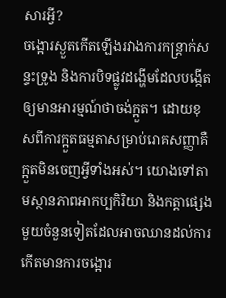សារអ្វី?
ចង្អោរស្ងួតកើតឡើងរវាងការកន្ត្រាក់សន្ទះទ្រូង និងការបិទផ្លូវដង្ហើមដែលបង្កើតឲ្យមានអារម្មណ៍ថាចង់ក្អួត។ ដោយខុសពីការក្អួតធម្មតាសម្រាប់រោគសញ្ញាគឺក្អួតមិនចេញអ្វីទាំងអស់។ យោងទៅតាមស្ថានភាពអាកប្បកិរិយា និងកត្តាផ្សេងមួយចំនួនទៀតដែលអាចឈានដល់ការកើតមានការចង្អោរ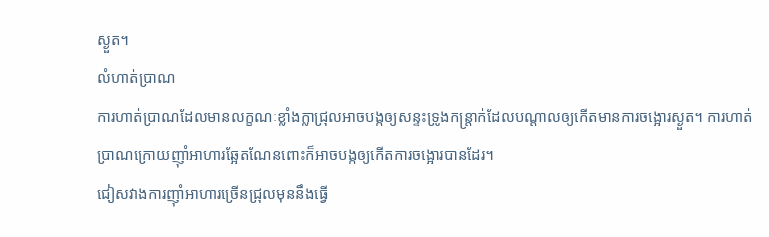ស្ងួត។
លំហាត់ប្រាណ
ការហាត់ប្រាណដែលមានលក្ខណៈខ្លាំងក្លាជ្រុលអាចបង្កឲ្យសន្ទះទ្រូងកន្ត្រាក់ដែលបណ្ដាលឲ្យកើតមានការចង្អោរស្ងួត។ ការហាត់ប្រាណក្រោយញ៉ាំអាហារឆ្អែតណែនពោះក៏អាចបង្កឲ្យកើតការចង្អោរបានដែរ។
ជៀសវាងការញ៉ាំអាហារច្រើនជ្រុលមុននឹងធ្វើ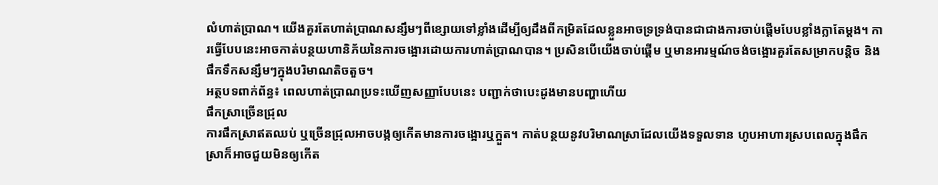លំហាត់ប្រាណ។ យើងគួរតែហាត់ប្រាណសន្សឹមៗពីខ្សោយទៅខ្លាំងដើម្បីឲ្យដឹងពីកម្រិតដែលខ្លួនអាចទ្រទ្រង់បានជាជាងការចាប់ផ្ដើមបែបខ្លាំងក្លាតែម្ដង។ ការធ្វើបែបនេះអាចកាត់បន្ថយហានិភ័យនៃការចង្អោរដោយការហាត់ប្រាណបាន។ ប្រសិនបើយើងចាប់ផ្ដើម ឬមានអារម្មណ៍ចង់ចង្អោរគួរតែសម្រាកបន្តិច និងផឹកទឹកសន្សឹមៗក្នុងបរិមាណតិចតួច។
អត្ថបទពាក់ព័ន្ធ៖ ពេលហាត់ប្រាណប្រទះឃើញសញ្ញាបែបនេះ បញ្ជាក់ថាបេះដូងមានបញ្ហាហើយ
ផឹកស្រាច្រើនជ្រុល
ការផឹកស្រាឥតឈប់ ឬច្រើនជ្រុលអាចបង្កឲ្យកើតមានការចង្អោរឬក្អួត។ កាត់បន្ថយនូវបរិមាណស្រាដែលយើងទទួលទាន ហូបអាហារស្របពេលក្នុងផឹកស្រាក៏អាចជួយមិនឲ្យកើត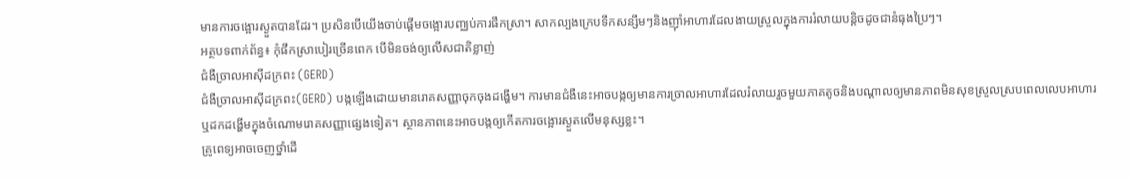មានការចង្អោរស្ងួតបានដែរ។ ប្រសិនបើយើងចាប់ផ្ដើមចង្អោរបញ្ឈប់ការផឹកស្រា។ សាកល្បងក្រេបទឹកសន្សឹមៗនិងញ៉ាំអាហារដែលងាយស្រួលក្នុងការរំលាយបន្តិចដូចជានំធុងប្រៃៗ។
អត្ថបទពាក់ព័ន្ធ៖ កុំផឹកស្រាបៀរច្រើនពេក បើមិនចង់ឲ្យលើសជាតិខ្លាញ់
ជំងឺច្រាលអាស៊ីដក្រពះ (GERD)
ជំងឺច្រាលអាស៊ីដក្រពះ(GERD) បង្កឡើងដោយមានរោគសញ្ញាចុកចុងដង្ហើម។ ការមានជំងឺនេះអាចបង្កឲ្យមានការច្រាលអាហារដែលរំលាយរួចមួយភាគតូចនិងបណ្ដាលឲ្យមានភាពមិនសុខស្រួលស្របពេលលេបអាហារ ឬដកដង្ហើមក្នុងចំណោមរោគសញ្ញាផ្សេងទៀត។ ស្ថានភាពនេះអាចបង្កឲ្យកើតការចង្អោរស្ងួតលើមនុស្សខ្លះ។
គ្រូពេទ្យអាចចេញថ្នាំដើ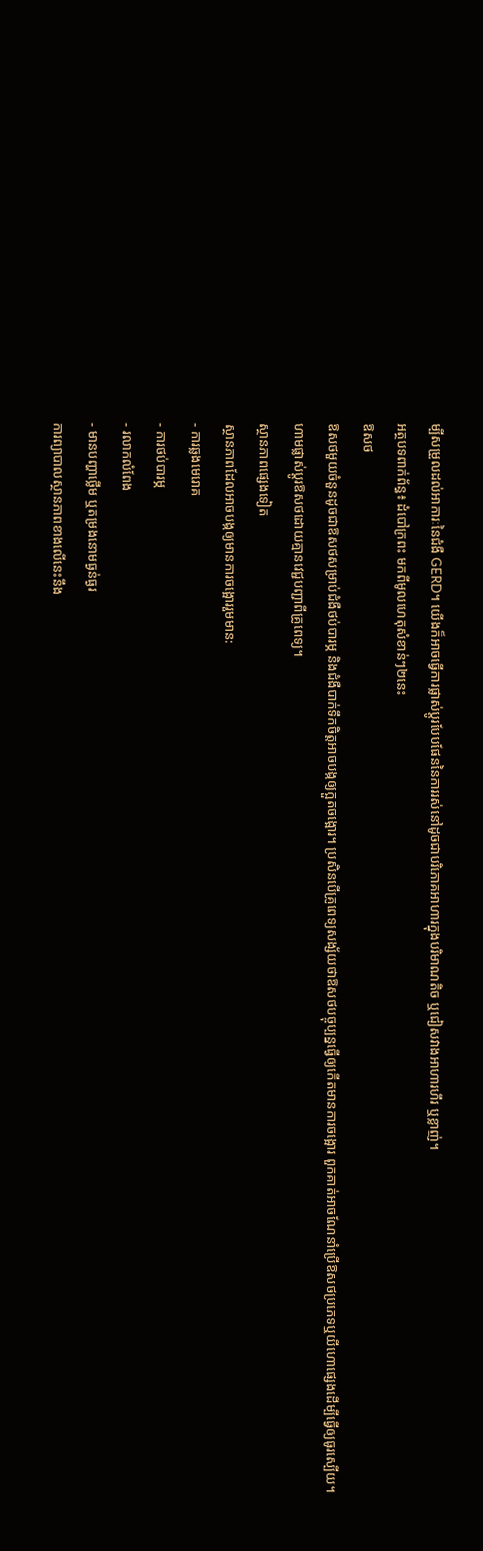ម្បីសម្រួលដល់អាការៈនៃជំងឺ GERD។ យើងក៏អាចធ្វើការផ្លាស់ប្ដូរបែបផែននៃការរស់នៅដូចជាបរិភោគអាហារក្នុងបរិមាណតិច ឬជៀសវាងអាហារហឹរ ឬខ្លាញ់។
អត្ថបទពាក់ព័ន្ធ៖ ដំបៅក្រពះ មកពីមូលហេតុសំខាន់ៗ២នេះ
ឱសថ
ឱសថមួយចំនួនដូចជាឱសថសម្រាប់ជំងឺថប់បារម្ភ និងជំងឺបាក់ទឹកចិត្តអាចបង្កឲ្យក្អួតចង្អោរ។ ប្រសិនបើគ្រូពេទ្យសង្ស័យថាឱសថបច្ចុប្បន្នធ្វើឲ្យកើតមានការចង្អោរ ពួកគាត់អាចណែនាំប្រើឱសថប្រភេទឬយីហោផ្សេងដើម្បីធ្វើឲ្យធូរស្បើយ។ ហាមផ្លាស់ប្ដូរឱសថដោយគ្មានវេជ្ជបញ្ជាពីគ្រូពេទ្យ។
ស្ថានភាពផ្សេងទៀត
ស្ថានភាពដែលអាចបង្កឲ្យមានការចង្អោររួមមាន:
- ការឆ្លងមេរោគ
- ការថប់បារម្ភ
- រលាកលំពែង
- មានបញ្ហាថ្លើម ឬតម្រងនោមធ្ងន់ធ្ងរ
ការព្យាបាលស្ថានភាពខាងលើនេះនឹង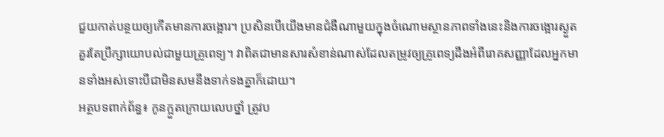ជួយកាត់បន្ថយឲ្យកើតមានការចង្អោរ។ ប្រសិនបើយើងមានជំងឺណាមួយក្នុងចំណោមស្ថានភាពទាំងនេះនិងការចង្អោរស្ងួតគួរតែប្រឹក្សាយោបល់ជាមួយគ្រូពេទ្យ។ វាពិតជាមានសារសំខាន់ណាស់ដែលតម្រូវឲ្យគ្រូពេទ្យដឹងអំពីរោគសញ្ញាដែលអ្នកមានទាំងអស់ទោះបីជាមិនសមនឹងទាក់ទងគ្នាក៏ដោយ។
អត្ថបទពាក់ព័ន្ធ៖ កូនក្អួតក្រោយលេបថ្នាំ ត្រូវប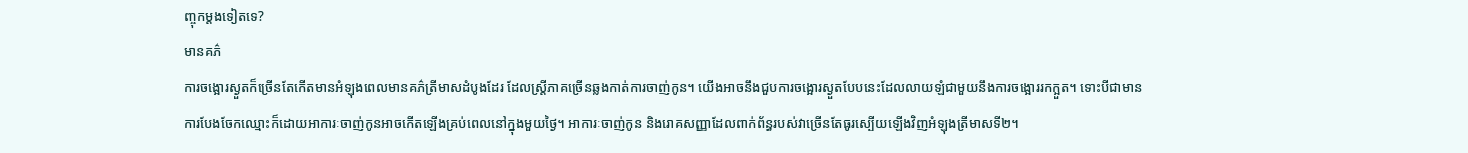ញ្ចុកម្តងទៀតទេ?
មានគភ៌
ការចង្អោរស្ងួតក៏ច្រើនតែកើតមានអំឡុងពេលមានគភ៌ត្រីមាសដំបូងដែរ ដែលស្ត្រីភាគច្រើនឆ្លងកាត់ការចាញ់កូន។ យើងអាចនឹងជួបការចង្អោរស្ងួតបែបនេះដែលលាយឡំជាមួយនឹងការចង្អោររកក្អួត។ ទោះបីជាមានការបែងចែកឈ្មោះក៏ដោយអាការៈចាញ់កូនអាចកើតឡើងគ្រប់ពេលនៅក្នុងមួយថ្ងៃ។ អាការៈចាញ់កូន និងរោគសញ្ញាដែលពាក់ព័ន្ធរបស់វាច្រើនតែធូរស្បើយឡើងវិញអំឡុងត្រីមាសទី២។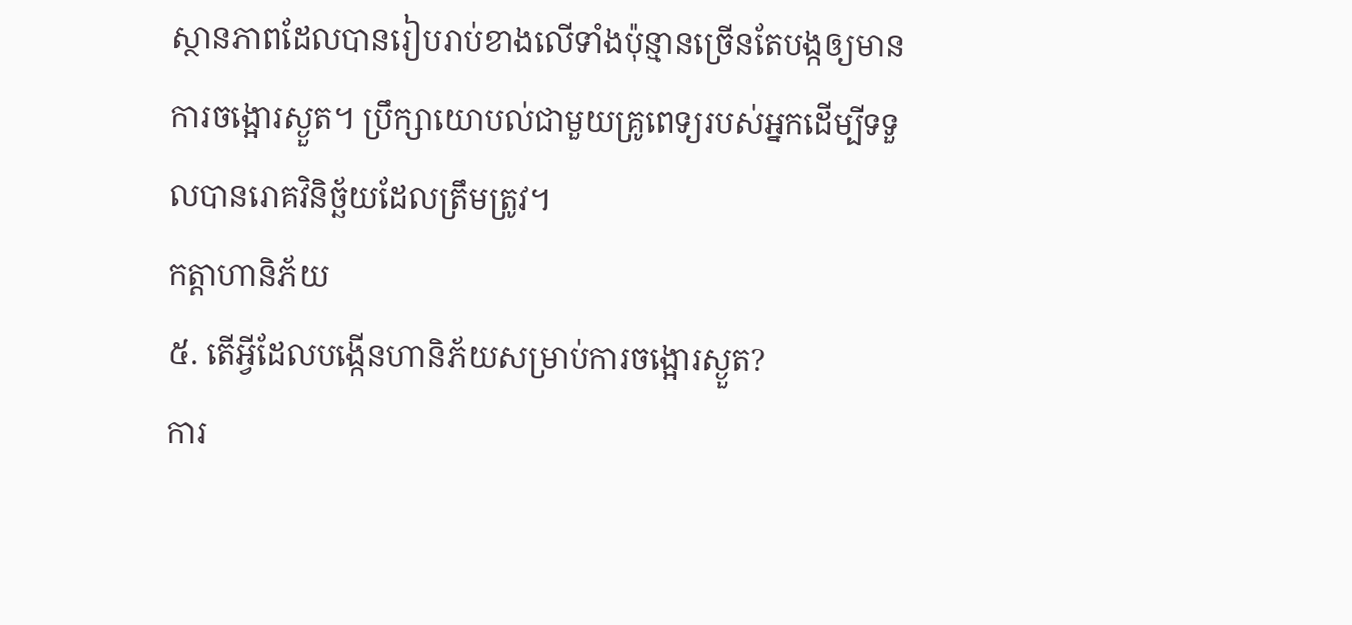ស្ថានភាពដែលបានរៀបរាប់ខាងលើទាំងប៉ុន្មានច្រើនតែបង្កឲ្យមានការចង្អោរស្ងួត។ ប្រឹក្សាយោបល់ជាមួយគ្រូពេទ្យរបស់អ្នកដើម្បីទទួលបានរោគវិនិច្ឆ័យដែលត្រឹមត្រូវ។
កត្តាហានិភ័យ
៥. តើអ្វីដែលបង្កើនហានិភ័យសម្រាប់ការចង្អោរស្ងួត?
ការ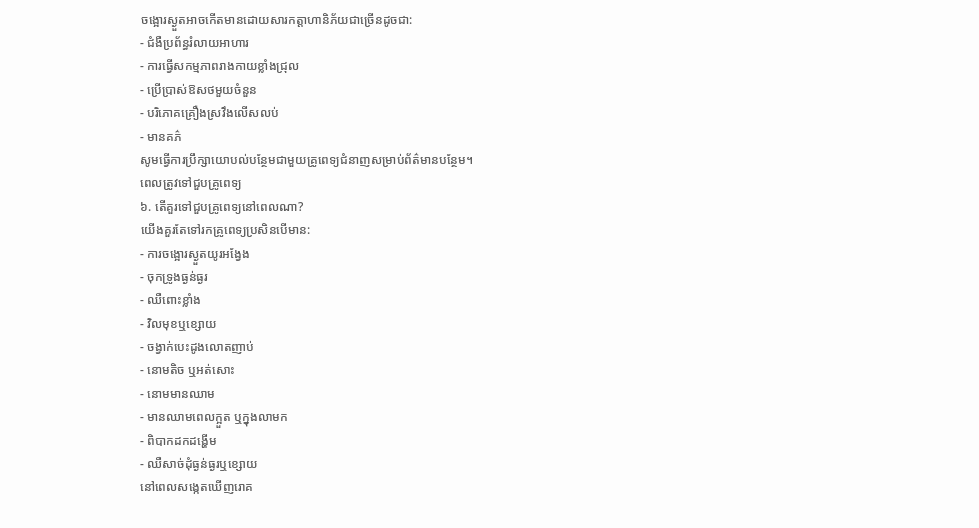ចង្អោរស្ងួតអាចកើតមានដោយសារកត្តាហានិភ័យជាច្រើនដូចជា:
- ជំងឺប្រព័ន្ធរំលាយអាហារ
- ការធ្វើសកម្មភាពរាងកាយខ្លាំងជ្រុល
- ប្រើប្រាស់ឱសថមួយចំនួន
- បរិភោគគ្រឿងស្រវឹងលើសលប់
- មានគភ៌
សូមធ្វើការប្រឹក្សាយោបល់បន្ថែមជាមួយគ្រូពេទ្យជំនាញសម្រាប់ព័ត៌មានបន្ថែម។
ពេលត្រូវទៅជួបគ្រូពេទ្យ
៦. តើគួរទៅជួបគ្រូពេទ្យនៅពេលណា?
យើងគួរតែទៅរកគ្រូពេទ្យប្រសិនបើមាន:
- ការចង្អោរស្ងួតយូរអង្វែង
- ចុកទ្រូងធ្ងន់ធ្ងរ
- ឈឺពោះខ្លាំង
- វិលមុខឬខ្សោយ
- ចង្វាក់បេះដូងលោតញាប់
- នោមតិច ឬអត់សោះ
- នោមមានឈាម
- មានឈាមពេលក្អួត ឬក្នុងលាមក
- ពិបាកដកដង្ហើម
- ឈឺសាច់ដុំធ្ងន់ធ្ងរឬខ្សោយ
នៅពេលសង្កេតឃើញរោគ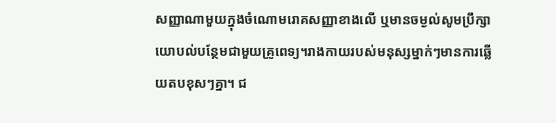សញ្ញាណាមួយក្នុងចំណោមរោគសញ្ញាខាងលើ ឬមានចម្ងល់សូមប្រឹក្សាយោបល់បន្ថែមជាមួយគ្រូពេទ្យ។រាងកាយរបស់មនុស្សម្នាក់ៗមានការឆ្លើយតបខុសៗគ្នា។ ជ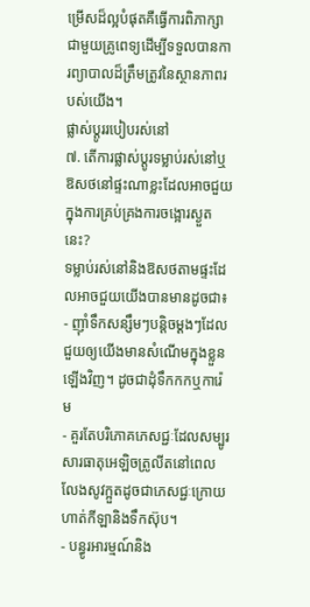ម្រើសដ៏ល្អបំផុតគឺធ្វើការពិភាក្សាជាមួយគ្រូពេទ្យដើម្បីទទួលបានការព្យាបាលដ៏ត្រឹមត្រូវនៃស្ថានភាពរបស់យើង។
ផ្លាស់ប្ដូររបៀបរស់នៅ
៧. តើការផ្លាស់ប្ដូរទម្លាប់រស់នៅឬឱសថនៅផ្ទះណាខ្លះដែលអាចជួយក្នុងការគ្រប់គ្រងការចង្អោរស្ងួតនេះ?
ទម្លាប់រស់នៅនិងឱសថតាមផ្ទះដែលអាចជួយយើងបានមានដូចជា៖
- ញ៉ាំទឹកសន្សឹមៗបន្ដិចម្ដងៗដែលជួយឲ្យយើងមានសំណើមក្នុងខ្លួនឡើងវិញ។ ដូចជាដុំទឹកកកឬការ៉េម
- គួរតែបរិភោគភេសជ្ជៈដែលសម្បូរសារធាតុអេឡិចត្រូលីតនៅពេលលែងសូវក្អួតដូចជាភេសជ្ជៈក្រោយហាត់កីឡានិងទឹកស៊ុប។
- បន្ធូរអារម្មណ៍និង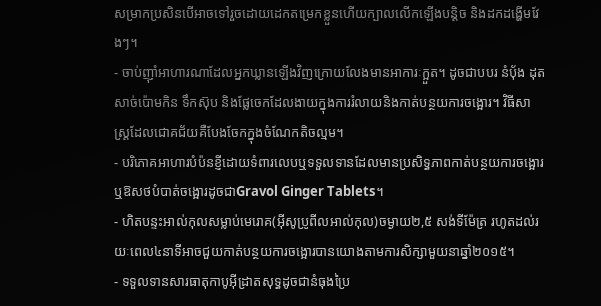សម្រាកប្រសិនបើអាចទៅរួចដោយដេកតម្រេកខ្លួនហើយក្បាលលើកឡើងបន្ដិច និងដកដង្ហើមវែងៗ។
- ចាប់ញ៉ាំអាហារណាដែលអ្នកឃ្លានឡើងវិញក្រោយលែងមានអាការៈក្អួត។ ដូចជាបបរ នំប៉័ង ដុតសាច់ប៉ោមកិន ទឹកស៊ុប និងផ្លែចេកដែលងាយក្នុងការរំលាយនិងកាត់បន្ថយការចង្អោរ។ វិធីសាស្ត្រដែលជោគជ័យគឺបែងចែកក្នុងចំណែកតិចល្មម។
- បរិភោគអាហារបំប៉នខ្ញីដោយទំពារលេបឬទទួលទានដែលមានប្រសិទ្ធភាពកាត់បន្ថយការចង្អោរ ឬឱសថបំបាត់ចង្អោរដូចជាGravol Ginger Tablets។
- ហិតបន្ទះអាល់កុលសម្លាប់មេរោគ(អ៊ីសូប្រូពីលអាល់កុល)ចម្ងាយ២,៥ សង់ទីម៉ែត្រ រហូតដល់រយៈពេល៤នាទីអាចជួយកាត់បន្ថយការចង្អោរបានយោងតាមការសិក្សាមួយនាឆ្នាំ២០១៥។
- ទទួលទានសារធាតុកាបូអ៊ីដ្រាតសុទ្ធដូចជានំធុងប្រៃ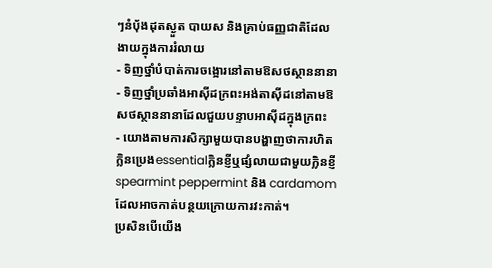ៗនំប៉័ងដុតស្ងួត បាយស និងគ្រាប់ធញ្ញជាតិដែលងាយក្នុងការរំលាយ
- ទិញថ្នាំបំបាត់ការចង្អោរនៅតាមឱសថស្ថាននានា
- ទិញថ្នាំប្រឆាំងអាស៊ីដក្រពះអង់តាស៊ីដនៅតាមឱសថស្ថាននានាដែលជួយបន្ទាបអាស៊ីដក្នុងក្រពះ
- យោងតាមការសិក្សាមួយបានបង្ហាញថាការហិតក្លិនប្រេងessentialក្លិនខ្ញីឬផ្សំលាយជាមួយក្លិនខ្ញី spearmint peppermint និង cardamomដែលអាចកាត់បន្ថយក្រោយការវះកាត់។
ប្រសិនបើយើង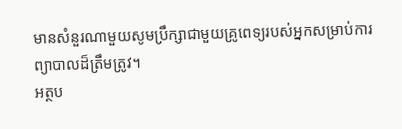មានសំនួរណាមួយសូមប្រឹក្សាជាមួយគ្រូពេទ្យរបស់អ្នកសម្រាប់ការព្យាបាលដ៏ត្រឹមត្រូវ។
អត្ថប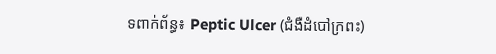ទពាក់ព័ន្ធ៖ Peptic Ulcer (ជំងឺដំបៅក្រពះ)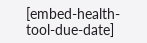[embed-health-tool-due-date]